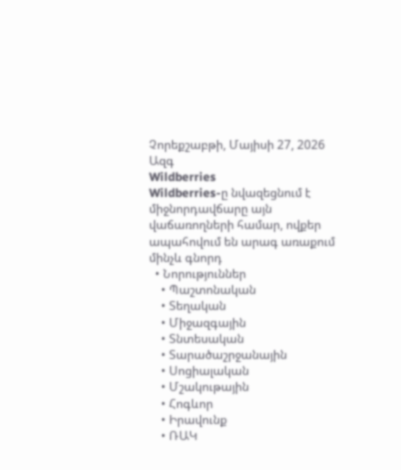Չորեքշաբթի, Մայիսի 27, 2026
Ազգ
Wildberries
Wildberries-ը նվազեցնում է միջնորդավճարը այն վաճառողների համար, ովքեր ապահովում են արագ առաքում մինչև գնորդ
  • Նորություններ
    • Պաշտոնական
    • Տեղական
    • Միջազգային
    • Տնտեսական
    • Տարածաշրջանային
    • Սոցիալական
    • Մշակութային
    • Հոգևոր
    • Իրավունք
    • ՌԱԿ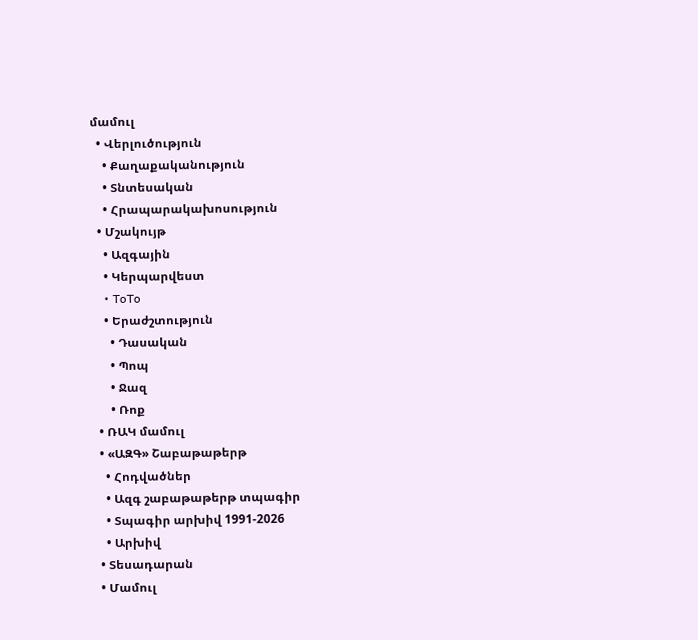մամուլ
  • Վերլուծություն
    • Քաղաքականություն
    • Տնտեսական
    • Հրապարակախոսություն
  • Մշակույթ
    • Ազգային
    • Կերպարվեստ
    • ToTo
    • Երաժշտություն
      • Դասական
      • Պոպ
      • Ջազ
      • Ռոք
  • ՌԱԿ մամուլ
  • «ԱԶԳ» Շաբաթաթերթ
    • Հոդվածներ
    • Ազգ շաբաթաթերթ տպագիր
    • Տպագիր արխիվ 1991-2026
    • Արխիվ
  • Տեսադարան
  • Մամուլ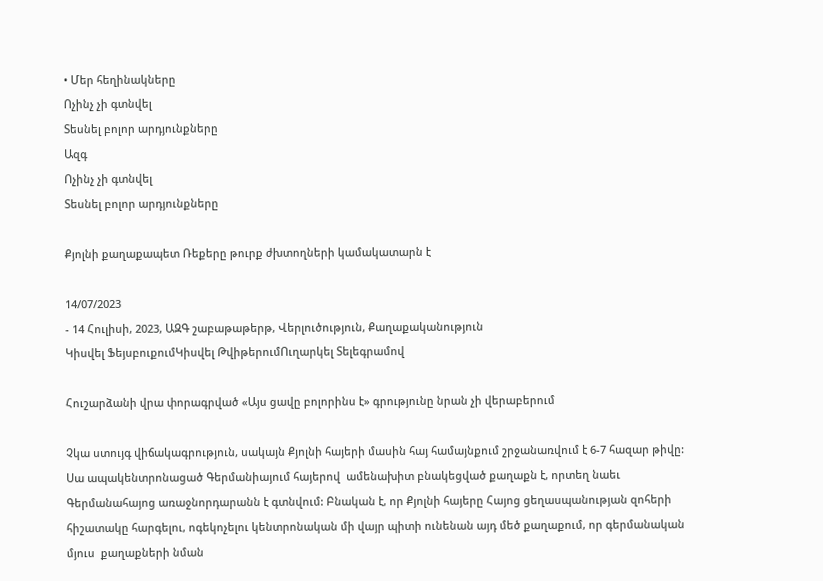• Մեր հեղինակները
Ոչինչ չի գտնվել
Տեսնել բոլոր արդյունքները
Ազգ
Ոչինչ չի գտնվել
Տեսնել բոլոր արդյունքները

Քյոլնի քաղաքապետ Ռեքերը թուրք ժխտողների կամակատարն է

14/07/2023
- 14 Հուլիսի, 2023, ԱԶԳ շաբաթաթերթ, Վերլուծություն, Քաղաքականություն
Կիսվել ՖեյսբուքումԿիսվել ԹվիթերումՈւղարկել Տելեգրամով

Հուշարձանի վրա փորագրված «Այս ցավը բոլորինս է» գրությունը նրան չի վերաբերում

Չկա ստույգ վիճակագրություն, սակայն Քյոլնի հայերի մասին հայ համայնքում շրջանառվում է 6-7 հազար թիվը: Սա ապակենտրոնացած Գերմանիայում հայերով  ամենախիտ բնակեցված քաղաքն է, որտեղ նաեւ Գերմանահայոց առաջնորդարանն է գտնվում: Բնական է, որ Քյոլնի հայերը Հայոց ցեղասպանության զոհերի հիշատակը հարգելու, ոգեկոչելու կենտրոնական մի վայր պիտի ունենան այդ մեծ քաղաքում, որ գերմանական մյուս  քաղաքների նման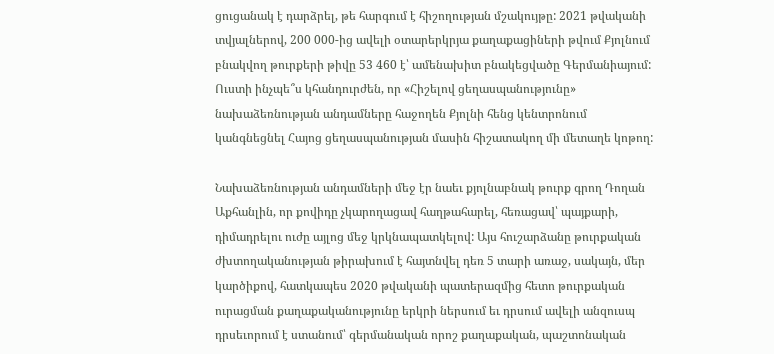ցուցանակ է դարձրել, թե հարգում է հիշողության մշակույթը: 2021 թվականի տվյալներով, 200 000-ից ավելի օտարերկրյա քաղաքացիների թվում Քյոլնում բնակվող թուրքերի թիվը 53 460 է՝ ամենախիտ բնակեցվածը Գերմանիայում: Ուստի ինչպե՞ս կհանդուրժեն, որ «Հիշելով ցեղասպանությունը» նախաձեռնության անդամները հաջողեն Քյոլնի հենց կենտրոնում կանգնեցնել Հայոց ցեղասպանության մասին հիշատակող մի մետաղե կոթող:

Նախաձեռնության անդամների մեջ էր նաեւ քյոլնաբնակ թուրք գրող Դողան Աքհանլին, որ քովիդը չկարողացավ հաղթահարել, հեռացավ՝ պայքարի, դիմադրելու ուժը այլոց մեջ կրկնապատկելով: Այս հուշարձանը թուրքական ժխտողականության թիրախում է հայտնվել դեռ 5 տարի առաջ, սակայն, մեր կարծիքով, հատկապես 2020 թվականի պատերազմից հետո թուրքական ուրացման քաղաքականությունը երկրի ներսում եւ դրսում ավելի անզուսպ դրսեւորում է ստանում՝ գերմանական որոշ քաղաքական, պաշտոնական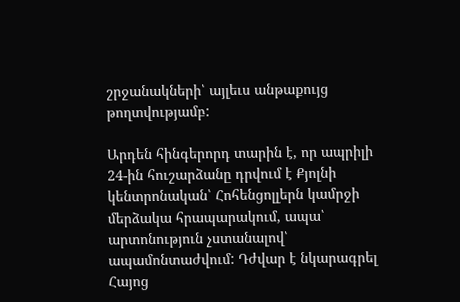շրջանակների՝ այլեւս անթաքույց թողտվությամբ:

Արդեն հինգերորդ տարին է, որ ապրիլի 24-ին հուշարձանը դրվում է Քյոլնի կենտրոնական՝ Հոհենցոլլերն կամրջի մերձակա հրապարակում, ապա՝ արտոնություն չստանալով՝ ապամոնտաժվում: Դժվար է նկարագրել Հայոց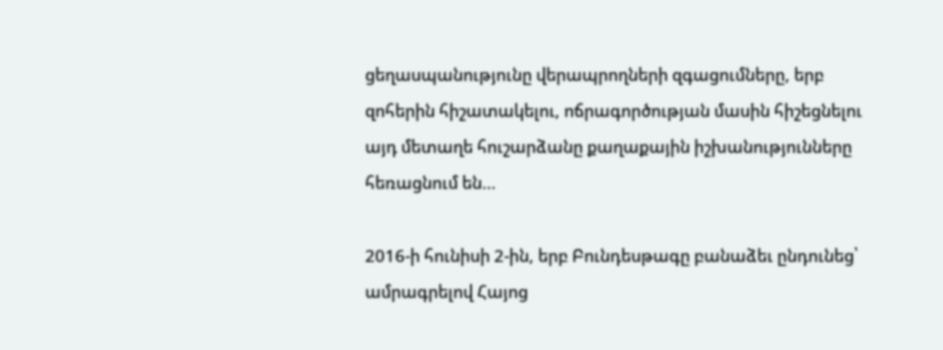ցեղասպանությունը վերապրողների զգացումները, երբ զոհերին հիշատակելու, ոճրագործության մասին հիշեցնելու այդ մետաղե հուշարձանը քաղաքային իշխանությունները հեռացնում են…

2016-ի հունիսի 2-ին, երբ Բունդեսթագը բանաձեւ ընդունեց՝ ամրագրելով Հայոց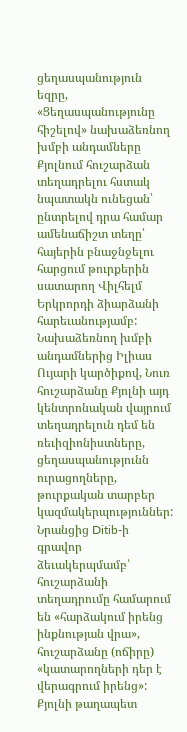ցեղասպանություն եզրը, «Ցեղասպանությունը հիշելով» նախաձեռնող խմբի անդամները Քյոլնում հուշարձան տեղադրելու հստակ նպատակն ունեցան՝ ընտրելով դրա համար ամենաճիշտ տեղը՝  հայերին բնաջնջելու հարցում թուրքերին սատարող Վիլհելմ Երկրորդի ձիարձանի հարեւանությամբ: Նախաձեռնող խմբի անդամներից Իլիաս Ույարի կարծիքով, Նուռ հուշարձանը Քյոլնի այդ կենտրոնական վայրում տեղադրելուն դեմ են ռեւիզիոնիստները, ցեղասպանությունն ուրացողները, թուրքական տարբեր կազմակերպություններ: Նրանցից Ditib-ի գրավոր ձեւակերպմամբ՝ հուշարձանի տեղադրումը համարում են «հարձակում իրենց ինքնության վրա», հուշարձանը (ոճիրը) «կատարողների դեր է վերագրում իրենց»: Քյոլնի թաղապետ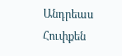Անդրեաս Հուփքեն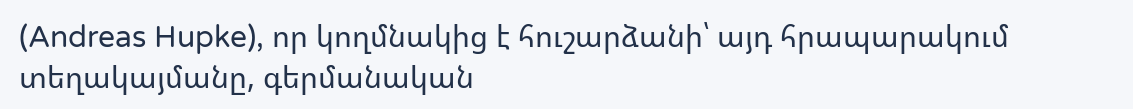(Andreas Hupke), որ կողմնակից է հուշարձանի՝ այդ հրապարակում տեղակայմանը, գերմանական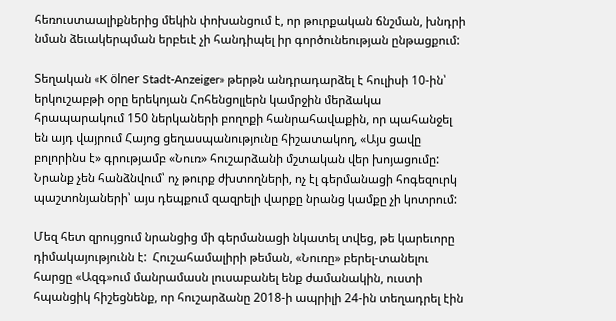հեռուստաալիքներից մեկին փոխանցում է, որ թուրքական ճնշման, խնդրի նման ձեւակերպման երբեւէ չի հանդիպել իր գործունեության ընթացքում:

Տեղական «K ölner Stadt-Anzeiger» թերթն անդրադարձել է հուլիսի 10-ին՝ երկուշաբթի օրը երեկոյան Հոհենցոլլերն կամրջին մերձակա հրապարակում 150 ներկաների բողոքի հանրահավաքին, որ պահանջել են այդ վայրում Հայոց ցեղասպանությունը հիշատակող, «Այս ցավը բոլորինս է» գրությամբ «Նուռ» հուշարձանի մշտական վեր խոյացումը: Նրանք չեն հանձնվում՝ ոչ թուրք ժխտողների, ոչ էլ գերմանացի հոգեզուրկ պաշտոնյաների՝ այս դեպքում զազրելի վարքը նրանց կամքը չի կոտրում:

Մեզ հետ զրույցում նրանցից մի գերմանացի նկատել տվեց, թե կարեւորը դիմակայությունն է:  Հուշահամալիրի թեման, «Նուռը» բերել-տանելու հարցը «Ազգ»ում մանրամասն լուսաբանել ենք ժամանակին, ուստի հպանցիկ հիշեցնենք, որ հուշարձանը 2018-ի ապրիլի 24-ին տեղադրել էին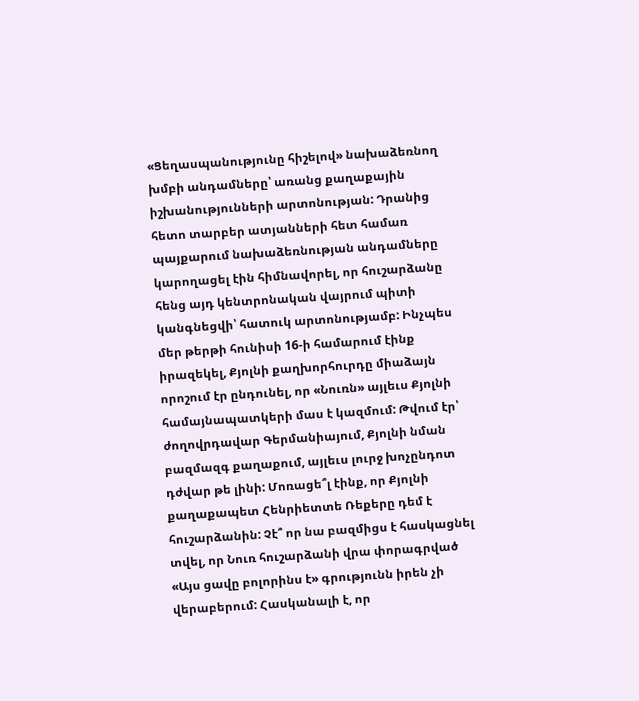«Ցեղասպանությունը հիշելով» նախաձեռնող խմբի անդամները՝ առանց քաղաքային իշխանությունների արտոնության: Դրանից հետո տարբեր ատյանների հետ համառ պայքարում նախաձեռնության անդամները կարողացել էին հիմնավորել, որ հուշարձանը հենց այդ կենտրոնական վայրում պիտի կանգնեցվի՝ հատուկ արտոնությամբ: Ինչպես մեր թերթի հունիսի 16-ի համարում էինք իրազեկել, Քյոլնի քաղխորհուրդը միաձայն որոշում էր ընդունել, որ «Նուռն» այլեւս Քյոլնի համայնապատկերի մաս է կազմում: Թվում էր՝ ժողովրդավար Գերմանիայում, Քյոլնի նման բազմազգ քաղաքում, այլեւս լուրջ խոչընդոտ դժվար թե լինի: Մոռացե՞լ էինք, որ Քյոլնի քաղաքապետ Հենրիետտե Ռեքերը դեմ է հուշարձանին: Չէ՞ որ նա բազմիցս է հասկացնել տվել, որ Նուռ հուշարձանի վրա փորագրված «Այս ցավը բոլորինս է» գրությունն իրեն չի վերաբերում: Հասկանալի է, որ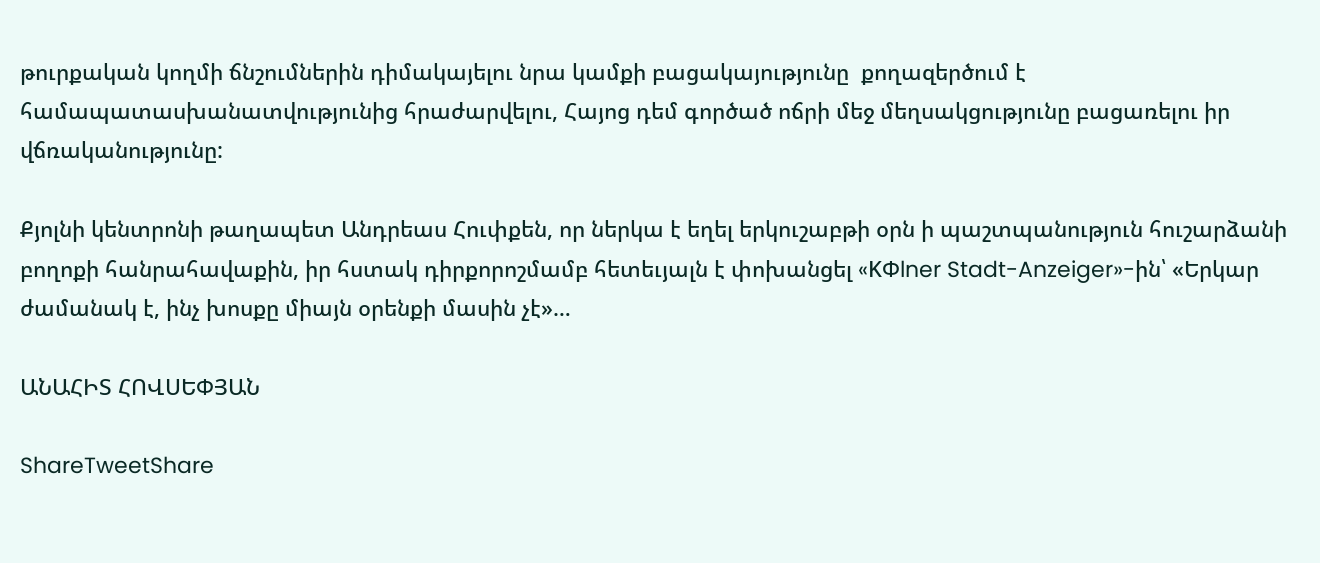թուրքական կողմի ճնշումներին դիմակայելու նրա կամքի բացակայությունը  քողազերծում է համապատասխանատվությունից հրաժարվելու, Հայոց դեմ գործած ոճրի մեջ մեղսակցությունը բացառելու իր վճռականությունը:

Քյոլնի կենտրոնի թաղապետ Անդրեաս Հուփքեն, որ ներկա է եղել երկուշաբթի օրն ի պաշտպանություն հուշարձանի բողոքի հանրահավաքին, իր հստակ դիրքորոշմամբ հետեւյալն է փոխանցել «KՓlner Stadt-Anzeiger»-ին՝ «Երկար ժամանակ է, ինչ խոսքը միայն օրենքի մասին չէ»…

ԱՆԱՀԻՏ ՀՈՎՍԵՓՅԱՆ

ShareTweetShare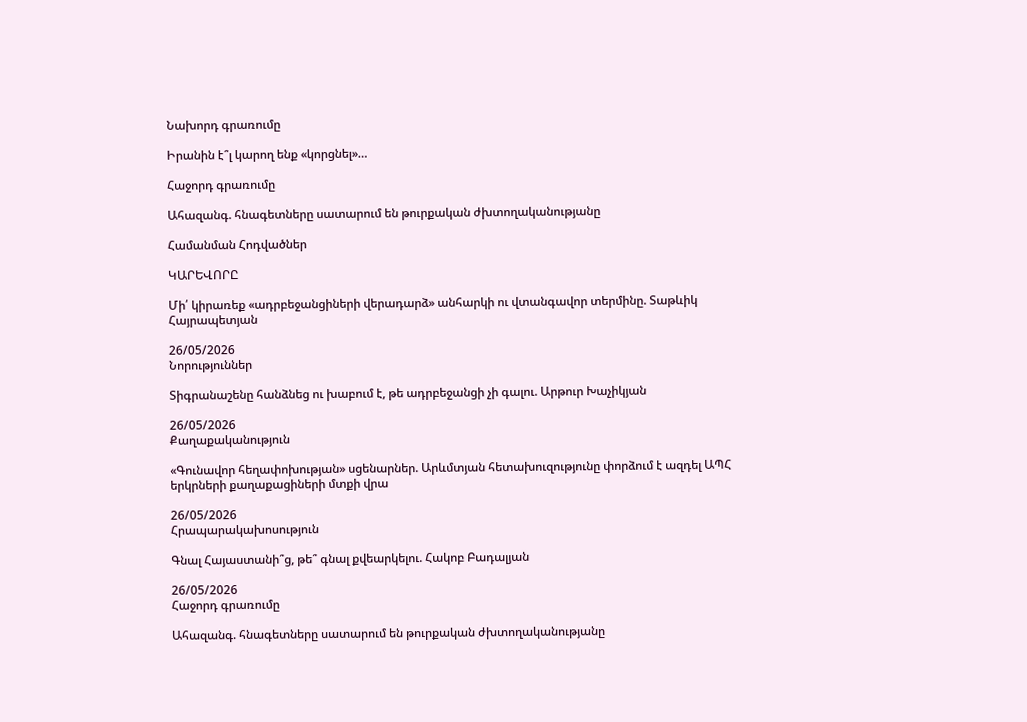Նախորդ գրառումը

Իրանին է՞լ կարող ենք «կորցնել»…

Հաջորդ գրառումը

Ահազանգ. հնագետները սատարում են թուրքական ժխտողականությանը

Համանման Հոդվածներ

ԿԱՐԵՎՈՐԸ

Մի՛ կիրառեք «ադրբեջանցիների վերադարձ» անհարկի ու վտանգավոր տերմինը. Տաթևիկ Հայրապետյան

26/05/2026
Նորություններ

Տիգրանաշենը հանձնեց ու խաբում է, թե ադրբեջանցի չի գալու. Արթուր Խաչիկյան

26/05/2026
Քաղաքականություն

«Գունավոր հեղափոխության» սցենարներ. Արևմտյան հետախուզությունը փորձում է ազդել ԱՊՀ երկրների քաղաքացիների մտքի վրա

26/05/2026
Հրապարակախոսություն

Գնալ Հայաստանի՞ց, թե՞ գնալ քվեարկելու. Հակոբ Բադալյան

26/05/2026
Հաջորդ գրառումը

Ահազանգ. հնագետները սատարում են թուրքական ժխտողականությանը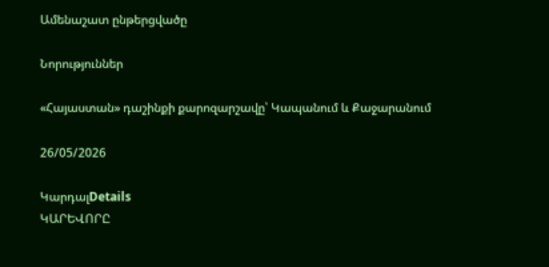Ամենաշատ ընթերցվածը

Նորություններ

«Հայաստան» դաշինքի քարոզարշավը՝ Կապանում և Քաջարանում

26/05/2026

ԿարդալDetails
ԿԱՐԵՎՈՐԸ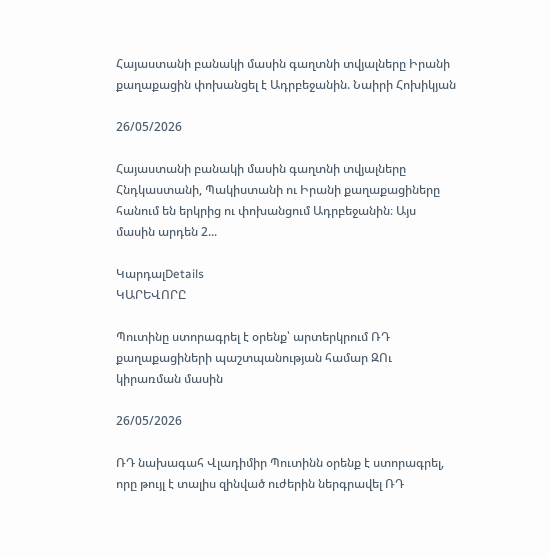Հայաստանի բանակի մասին գաղտնի տվյալները Իրանի քաղաքացին փոխանցել է Ադրբեջանին. Նաիրի Հոխիկյան

26/05/2026

Հայաստանի բանակի մասին գաղտնի տվյալները Հնդկաստանի, Պակիստանի ու Իրանի քաղաքացիները հանում են երկրից ու փոխանցում Ադրբեջանին։ Այս մասին արդեն 2...

ԿարդալDetails
ԿԱՐԵՎՈՐԸ

Պուտինը ստորագրել է օրենք՝ արտերկրում ՌԴ քաղաքացիների պաշտպանության համար ԶՈւ կիրառման մասին

26/05/2026

ՌԴ նախագահ Վլադիմիր Պուտինն օրենք է ստորագրել, որը թույլ է տալիս զինված ուժերին ներգրավել ՌԴ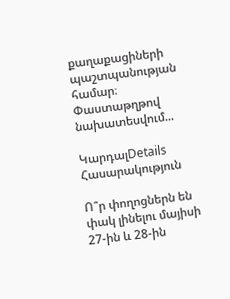քաղաքացիների պաշտպանության համար։ Փաստաթղթով նախատեսվում...

ԿարդալDetails
Հասարակություն

Ո՞ր փողոցներն են փակ լինելու մայիսի 27-ին և 28-ին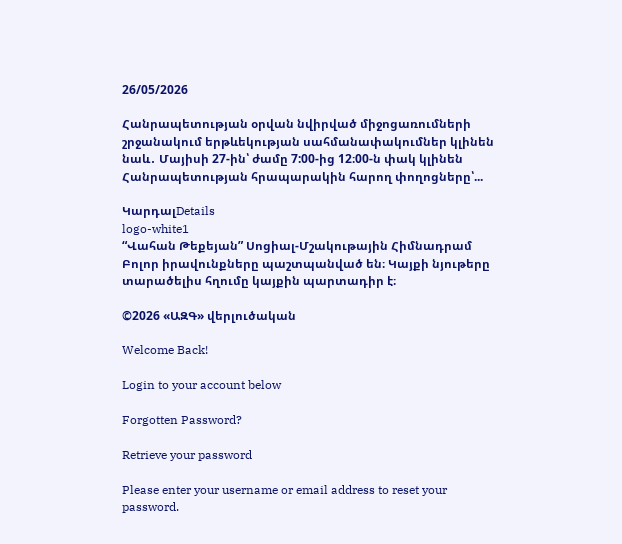26/05/2026

Հանրապետության օրվան նվիրված միջոցառումների շրջանակում երթևեկության սահմանափակումներ կլինեն նաև․ Մայիսի 27-ին՝ ժամը 7:00-ից 12։00-ն փակ կլինեն Հանրապետության հրապարակին հարող փողոցները՝...

ԿարդալDetails
logo-white1
“Վահան Թեքեյան” Սոցիալ-Մշակութային Հիմնադրամ
Բոլոր իրավունքները պաշտպանված են։ Կայքի նյութերը տարածելիս հղումը կայքին պարտադիր է։

©2026 «ԱԶԳ» վերլուծական

Welcome Back!

Login to your account below

Forgotten Password?

Retrieve your password

Please enter your username or email address to reset your password.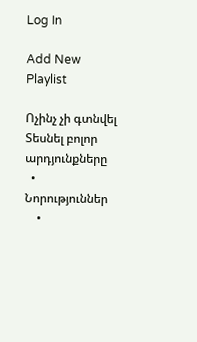Log In

Add New Playlist

Ոչինչ չի գտնվել
Տեսնել բոլոր արդյունքները
  • Նորություններ
    •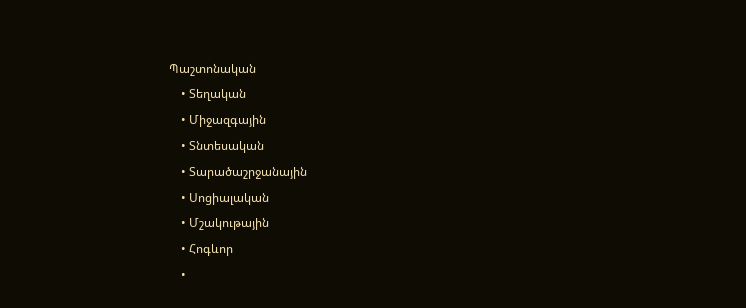Պաշտոնական
    • Տեղական
    • Միջազգային
    • Տնտեսական
    • Տարածաշրջանային
    • Սոցիալական
    • Մշակութային
    • Հոգևոր
    •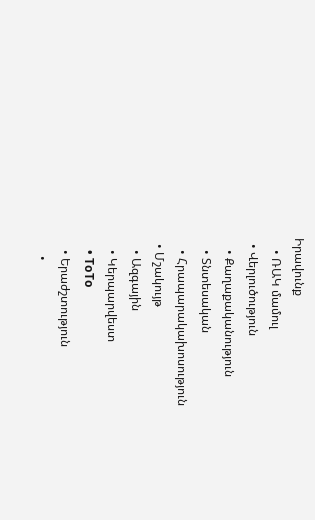Իրավունք
    • ՌԱԿ մամուլ
  • Վերլուծություն
    • Քաղաքականություն
    • Տնտեսական
    • Հրապարակախոսություն
  • Մշակույթ
    • Ազգային
    • Կերպարվեստ
    • ToTo
    • Երաժշտություն
      •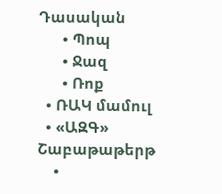Դասական
      • Պոպ
      • Ջազ
      • Ռոք
  • ՌԱԿ մամուլ
  • «ԱԶԳ» Շաբաթաթերթ
    •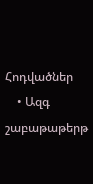Հոդվածներ
    • Ազգ շաբաթաթերթ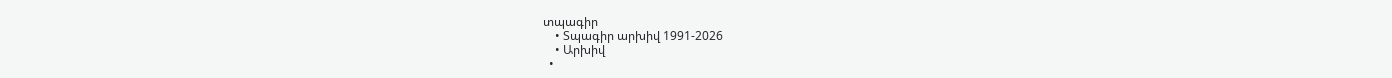տպագիր
    • Տպագիր արխիվ 1991-2026
    • Արխիվ
  •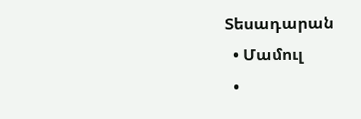Տեսադարան
  • Մամուլ
  •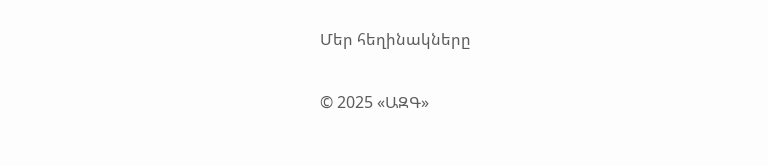Մեր հեղինակները

© 2025 «ԱԶԳ»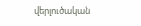վերլուծական